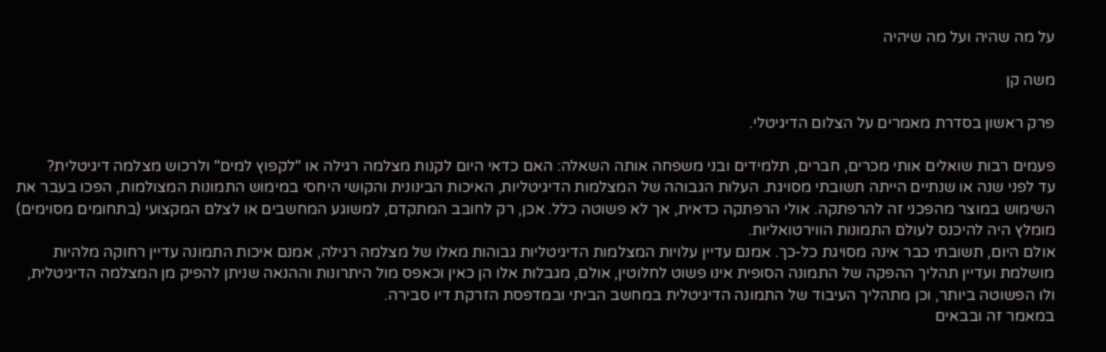על מה שהיה ועל מה שיהיה

משה קן

פרק ראשון בסדרת מאמרים על הצלום הדיגיטלי.

פעמים רבות שואלים אותי מכרים, חברים, תלמידים ובני משפחה אותה השאלה: האם כדאי היום לקנות מצלמה רגילה או "לקפוץ למים" ולרכוש מצלמה דיגיטלית?
עד לפני שנה או שנתיים הייתה תשובתי מסויגת. העלות הגבוהה של המצלמות הדיגיטליות, האיכות הבינונית והקושי היחסי במימוש התמונות המצולמות, הפכו בעבר את השימוש במוצר מהפכני זה להרפתקה. אולי הרפתקה כדאית, אך לא פשוטה כלל. אכן, רק לחובב המתקדם, למשוגע המחשבים או לצלם המקצועי (בתחומים מסוימים) מומלץ היה להיכנס לעולם התמונות הווירטואליות.
אולם היום, תשובתי כבר אינה מסויגת כל-כך. אמנם עדיין עלויות המצלמות הדיגיטליות גבוהות מאלו של מצלמה רגילה, אמנם איכות התמונה עדיין רחוקה מלהיות מושלמת ועדיין תהליך ההפקה של התמונה הסופית אינו פשוט לחלוטין, אולם, מגבלות אלו הן כאין וכאפס מול היתרונות וההנאה שניתן להפיק מן המצלמה הדיגיטלית, ולו הפשוטה ביותר, וכן מתהליך העיבוד של התמונה הדיגיטלית במחשב הביתי ובמדפסת הזרקת דיו סבירה.
במאמר זה ובבאים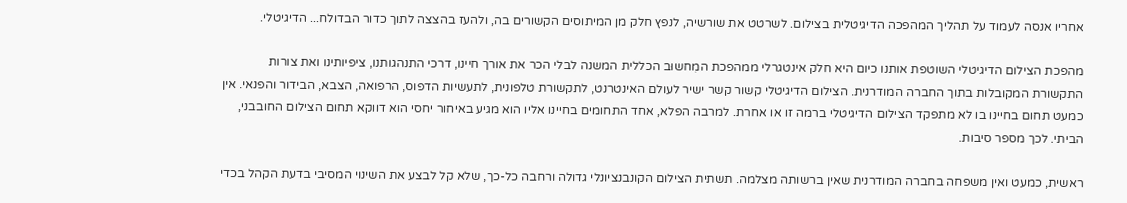אחריו אנסה לעמוד על תהליך המהפכה הדיגיטלית בצילום. לשרטט את שורשיה, לנפץ חלק מן המיתוסים הקשורים בה, ולהעז בהצצה לתוך כדור הבדולח... הדיגיטלי.

מהפכת הצילום הדיגיטלי השוטפת אותנו כיום היא חלק אינטגרלי ממהפכת המִחשוּב הכללית המשנה לבלי הכר את אורך חיינו, דרכי התנהגותנו, ציפיותינו ואת צורות התקשורת המקובלות בתוך החברה המודרנית. הצילום הדיגיטלי קשור קשר ישיר לעולם האינטרנט, לתקשורת טלפונית, לתעשיות הדפוס, הרפואה, הצבא, הבידור והפנאי. אין כמעט תחום בחיינו בו לא מתפקד הצילום הדיגיטלי ברמה זו או אחרת. למרבה הפלא, אחד התחומים בחיינו אליו הוא מגיע באיחור יחסי הוא דווקא תחום הצילום החובבני, הביתי. לכך מספר סיבות.

ראשית, כמעט ואין משפחה בחברה המודרנית שאין ברשותה מצלמה. תשתית הצילום הקונבנציונלי גדולה ורחבה כל-כך, שלא קל לבצע את השינוי המסיבי בדעת הקהל בכדי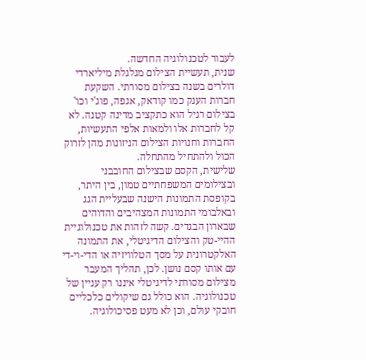לעבור לטכנולוגיה החדשה.
שנית, תעשיית הצילום מגלגלת מיליארדי דולרים בשנה בצילום מסורתי. השקעת חברות הענק כמו קודאק, אגפה, פוג'י וכו' בצילום רגיל הוא כתקציב מדינה קטנה. לא קל לחברות אלו ולמאות אלפי התעשיות, החברות וחנויות הצילום הניזונות מהן לזרוק הכול ולהתחיל מהתחלה.
שלישית, הקסם שבצילום החובבני ובצילומים המשפחתיים טמון, בין היתר, בקופסת התמונות הישנה שבעליית הגג ובאלבומי התמונות המצהיבים והדוהים שבארון הבגדים. קשה לזהות את טכנולוגיית ההיי-טק והצילום הדיגיטלי, את התמונה האלקטרונית על מסך הטלוויזיה או הדי-וי-די עם אותו קסם נושן. לכן, תהליך המעבר מצילום מסורתי לדיגיטלי איננו רק עניין של טכנולוגיה. הוא כולל גם שיקולים כלכליים חובקי עולם, וכן לא מעט פסיכולוגיה.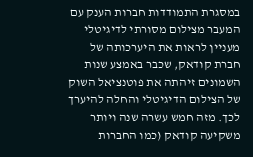במסגרת התמודדות חברות הענק עם המעבר מצילום מסורתי לדיגיטלי מעניין לראות את היערכותה של חברת קודאק, שכבר באמצע שנות השמונים זיהתה את פוטנציאל השוק של הצילום הדיגיטלי והחלה להיערך לכך. מזה חמש עשרה שנה ויותר משקיעה קודאק (כמו החברות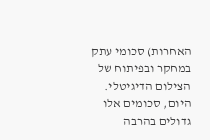האחרות) סכומי עתק במחקר ובפיתוח של הצילום הדיגיטלי. היום, סכומים אלו גדולים בהרבה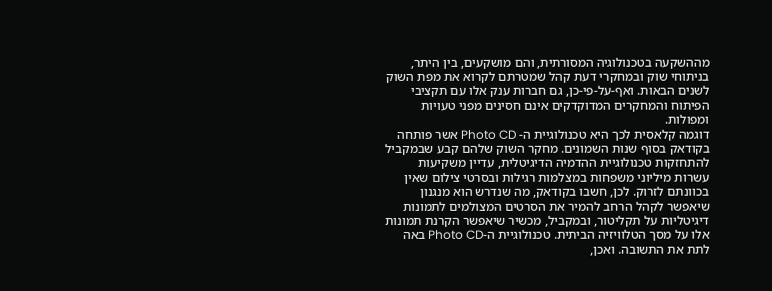מההשקעה בטכנולוגיה המסורתית, והם מושקעים, בין היתר, בניתוחי שוק ובמחקרי דעת קהל שמטרתם לקרוא את מפת השוק לשנים הבאות. ואף-על-פי-כן, גם חברות ענק אלו עם תקציבי הפיתוח והמחקרים המדוקדקים אינם חסינים מפני טעויות ומפולות.
דוגמה קלאסית לכך היא טכנולוגיית ה- Photo CD אשר פותחה בקודאק בסוף שנות השמונים. מחקר השוק שלהם קבע שבמקביל להתחזקות טכנולוגיית ההדמיה הדיגיטלית, עדיין משקיעות עשרות מיליוני משפחות במצלמות רגילות ובסרטי צילום שאין בכוונתם לזרוק. לכן, חשבו בקודאק, מה שנדרש הוא מנגנון שיאפשר לקהל הרחב להמיר את הסרטים המצולמים לתמונות דיגיטליות על תקליטור, ובמקביל, מכשיר שיאפשר הקרנת תמונות אלו על מסך הטלוויזיה הביתית. טכנולוגיית ה-Photo CD באה לתת את התשובה. ואכן,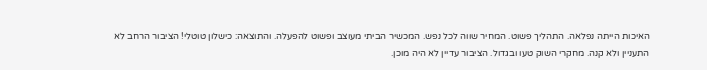האיכות הייתה נפלאה. התהליך פשוט. המחיר שווה לכל נפש. המכשיר הביתי מעוצב ופשוט להפעלה. והתוצאה: כישלון טוטלי! הציבור הרחב לא התעניין ולא קנה. מחקרי השוק טעו ובגדול. הציבור עדיין לא היה מוכן.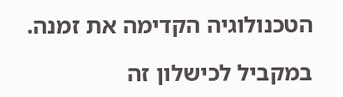הטכנולוגיה הקדימה את זמנה.

במקביל לכישלון זה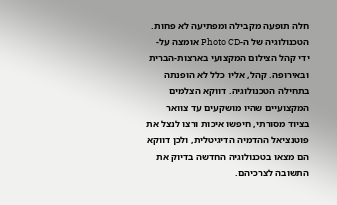חלה תופעה מקבילה ומפתיעה לא פחות. הטכנולוגיה של ה-Photo CD אומצה על-ידי קהל הצילום המקצועי בארצות-הברית ובאירופה. קהל, אליו כלל לא הופנתה בתחילה הטכנולוגיה. דווקא הצלמים המקצועיים שהיו מושקעים עד צוואר בציוד מסורתי, חיפשו איכות ורצו לנצל את פוטנציאל ההדמיה הדיגיטלית, ולכן דווקא הם מצאו בטכנולוגיה החדשה בדיוק את התשובה לצרכיהם.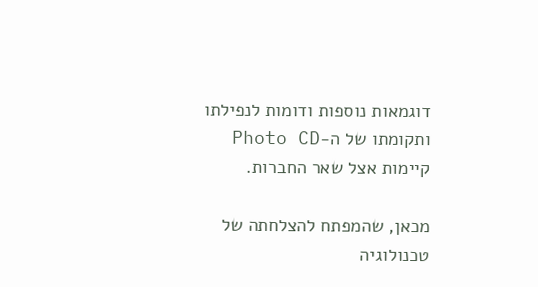דוגמאות נוספות ודומות לנפילתו ותקומתו של ה-Photo CD קיימות אצל שאר החברות.

מכאן, שהמפתח להצלחתה של טכנולוגיה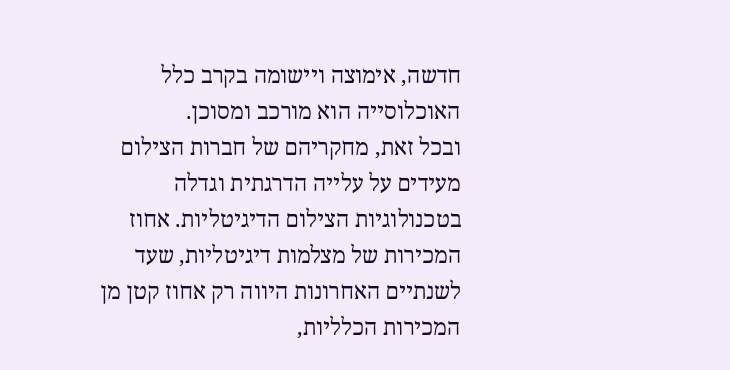חדשה, אימוצה ויישומה בקרב כלל האוכלוסייה הוא מורכב ומסוכן.
ובכל זאת, מחקריהם של חברות הצילום מעידים על עלייה הדרגתית וגדלה בטכנולוגיות הצילום הדיגיטליות. אחוז המכירות של מצלמות דיגיטליות, שעד לשנתיים האחרונות היווה רק אחוז קטן מן המכירות הכלליות,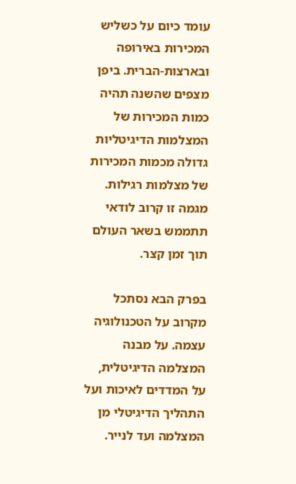עומד כיום על כשליש המכירות באירופה ובארצות-הברית. ביפן מצפים שהשנה תהיה כמות המכירות של המצלמות הדיגיטליות גדולה מכמות המכירות של מצלמות רגילות. מגמה זו קרוב לודאי תתממש בשאר העולם תוך זמן קצר.

בפרק הבא נסתכל מקרוב על הטכנולוגיה עצמה. על מבנה המצלמה הדיגיטלית, על המדדים לאיכות ועל התהליך הדיגיטלי מן המצלמה ועד לנייר.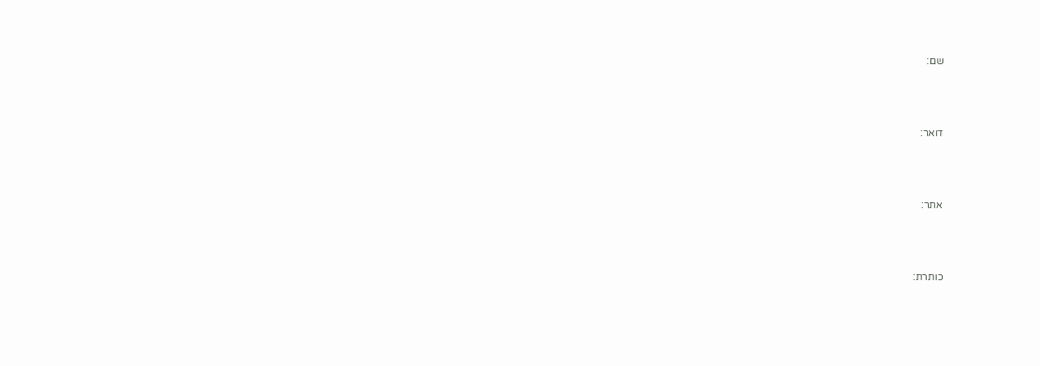שם:



דואר:



אתר:



כותרת: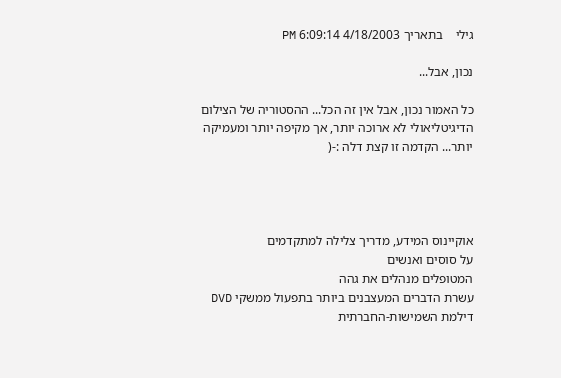גילי    בתאריך 4/18/2003 6:09:14 PM

נכון, אבל...

כל האמור נכון, אבל אין זה הכל... ההסטוריה של הצילום הדיגיטליאולי לא ארוכה יותר, אך מקיפה יותר ומעמיקה יותר... הקדמה זו קצת דלה :-(




אוקיינוס המידע, מדריך צלילה למתקדמים
על סוסים ואנשים
המטופלים מנהלים את גהה
עשרת הדברים המעצבנים ביותר בתפעול ממשקי DVD
דילמת השמישות-החברתית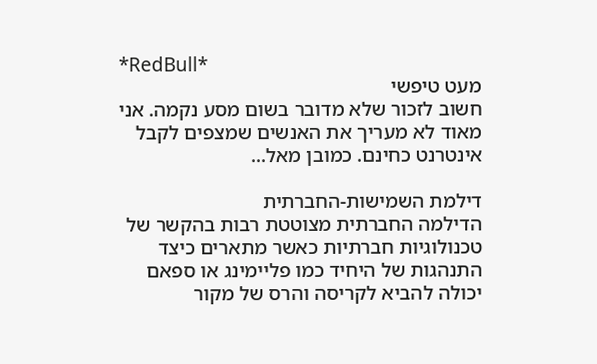*RedBull*
מעט טיפשי
חשוב לזכור שלא מדובר בשום מסע נקמה. אני מאוד לא מעריך את האנשים שמצפים לקבל אינטרנט כחינם. כמובן מאל...

דילמת השמישות-החברתית
הדילמה החברתית מצוטטת רבות בהקשר של טכנולוגיות חברתיות כאשר מתארים כיצד התנהגות של היחיד כמו פליימינג או ספאם יכולה להביא לקריסה והרס של מקור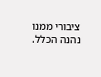ציבורי ממנו נהנה הכלל.